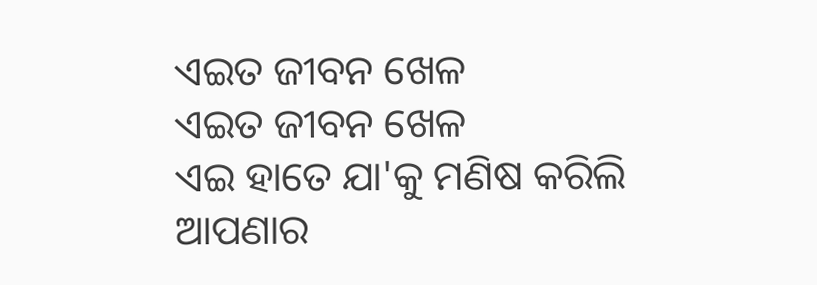ଏଇତ ଜୀବନ ଖେଳ
ଏଇତ ଜୀବନ ଖେଳ
ଏଇ ହାତେ ଯା'କୁ ମଣିଷ କରିଲି
ଆପଣାର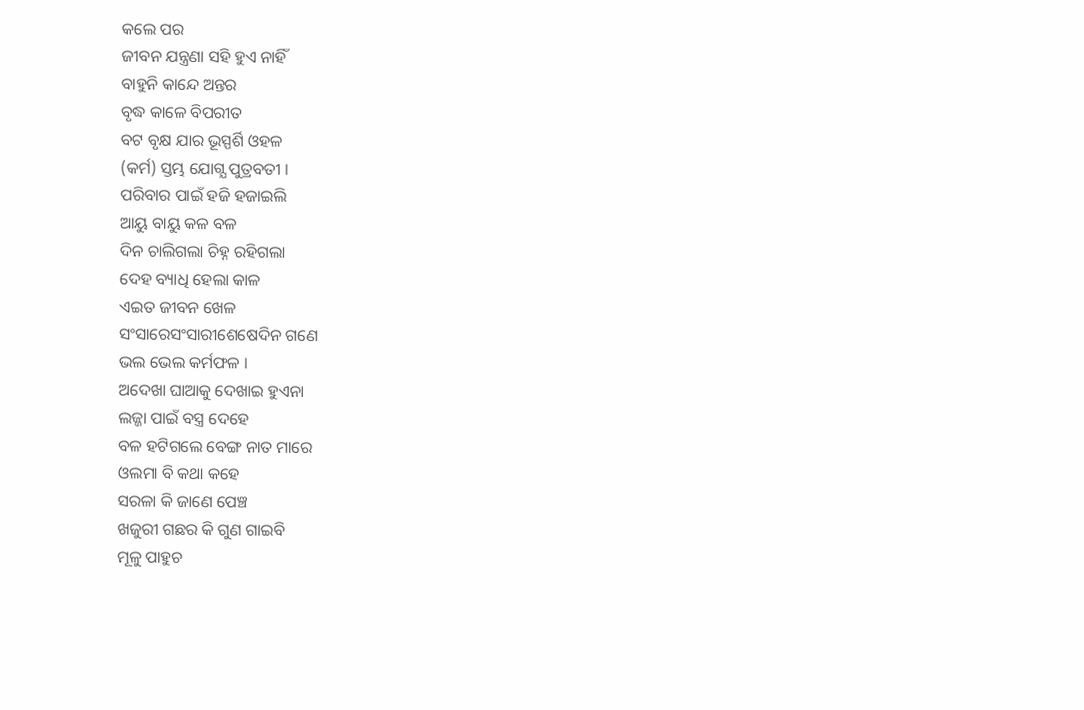କଲେ ପର
ଜୀବନ ଯନ୍ତ୍ରଣା ସହି ହୁଏ ନାହିଁ
ବାହୁନି କାନ୍ଦେ ଅନ୍ତର
ବୃଦ୍ଧ କାଳେ ବିପରୀତ
ବଟ ବୃକ୍ଷ ଯାର ଭୂସ୍ପର୍ଶି ଓହଳ
(କର୍ମ) ସ୍ତମ୍ଭ ଯୋଗ୍ଯ ପୁତ୍ରବତୀ ।
ପରିବାର ପାଇଁ ହଜି ହଜାଇଲି
ଆୟୁ ବାୟୁ କଳ ବଳ
ଦିନ ଚାଲିଗଲା ଚିହ୍ନ ରହିଗଲା
ଦେହ ବ୍ୟାଧି ହେଲା କାଳ
ଏଇତ ଜୀବନ ଖେଳ
ସଂସାରେସଂସାରୀଶେଷେଦିନ ଗଣେ
ଭଲ ଭେଲ କର୍ମଫଳ ।
ଅଦେଖା ଘାଆକୁ ଦେଖାଇ ହୁଏନା
ଲଜ୍ଜା ପାଇଁ ବସ୍ତ୍ର ଦେହେ
ବଳ ହଟିଗଲେ ବେଙ୍ଗ ନାତ ମାରେ
ଓଲମା ବି କଥା କହେ
ସରଳା କି ଜାଣେ ପେଞ୍ଚ
ଖଜୁରୀ ଗଛର କି ଗୁଣ ଗାଇବି
ମୂଳୁ ପାହୁଚ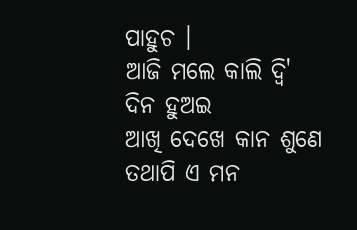ପାହୁଚ ।
ଆଜି ମଲେ କାଲି ଦ୍ବି' ଦିନ ହୁଅଇ
ଆଖି ଦେଖେ କାନ ଶୁଣେ
ତଥାପି ଏ ମନ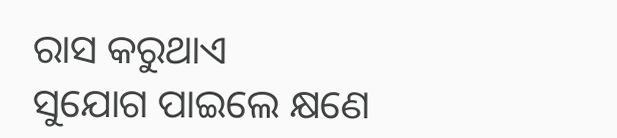ରାସ କରୁଥାଏ
ସୁଯୋଗ ପାଇଲେ କ୍ଷଣେ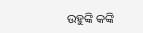ଉହୁଙ୍କି କଙ୍କି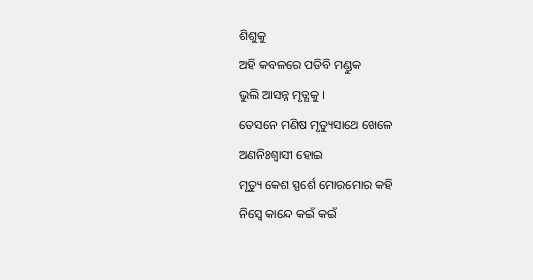ଶିଶୁକୁ
ଅହି କବଳରେ ପଡିବି ମଣ୍ଡୁକ
ଭୁଲି ଆସନ୍ନ ମୃତ୍ଯକୁ ।
ତେସନେ ମଣିଷ ମୃତ୍ୟୁସାଥେ ଖେଳେ
ଅଣନିଃଶ୍ବାସୀ ହୋଇ
ମୃତ୍ୟୁ କେଶ ସ୍ପର୍ଶେ ମୋରମୋର କହି
ନିସ୍ବେ କାନ୍ଦେ କଇଁ କଇଁ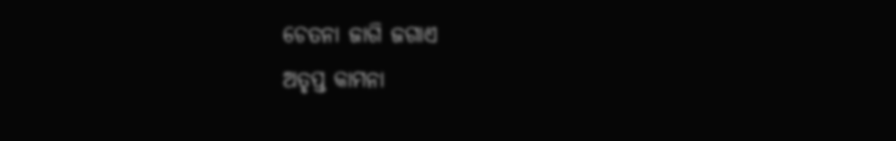ଚେତନା ଜାଗି ଜଗାଏ
ଅତୃପ୍ତ କାମନା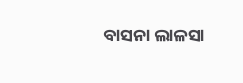ବାସନା ଲାଳସା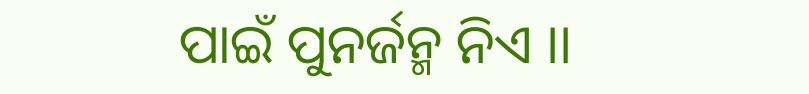ପାଇଁ ପୁନର୍ଜନ୍ମ ନିଏ ।।